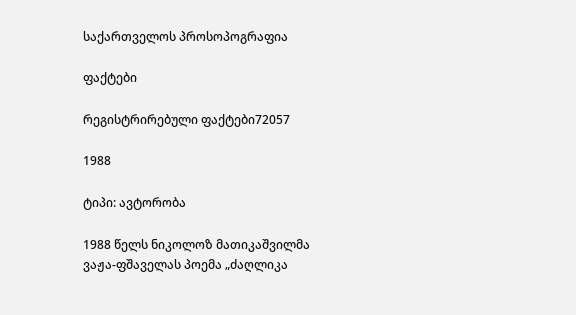საქართველოს პროსოპოგრაფია

ფაქტები

რეგისტრირებული ფაქტები72057

1988

ტიპი: ავტორობა

1988 წელს ნიკოლოზ მათიკაშვილმა ვაჟა-ფშაველას პოემა „ძაღლიკა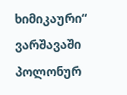ხიმიკაური“ ვარშავაში პოლონურ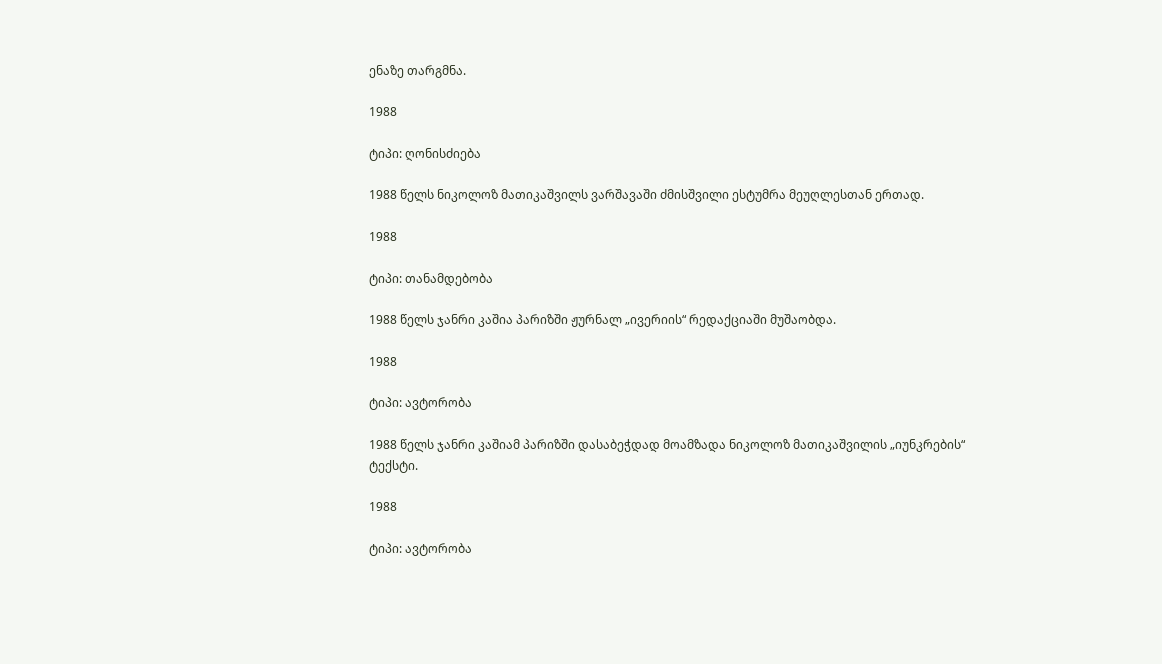ენაზე თარგმნა.

1988

ტიპი: ღონისძიება

1988 წელს ნიკოლოზ მათიკაშვილს ვარშავაში ძმისშვილი ესტუმრა მეუღლესთან ერთად.

1988

ტიპი: თანამდებობა

1988 წელს ჯანრი კაშია პარიზში ჟურნალ „ივერიის“ რედაქციაში მუშაობდა.

1988

ტიპი: ავტორობა

1988 წელს ჯანრი კაშიამ პარიზში დასაბეჭდად მოამზადა ნიკოლოზ მათიკაშვილის „იუნკრების“ ტექსტი.

1988

ტიპი: ავტორობა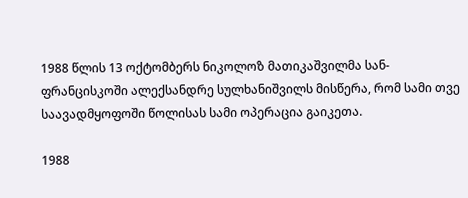1988 წლის 13 ოქტომბერს ნიკოლოზ მათიკაშვილმა სან-ფრანცისკოში ალექსანდრე სულხანიშვილს მისწერა, რომ სამი თვე საავადმყოფოში წოლისას სამი ოპერაცია გაიკეთა.

1988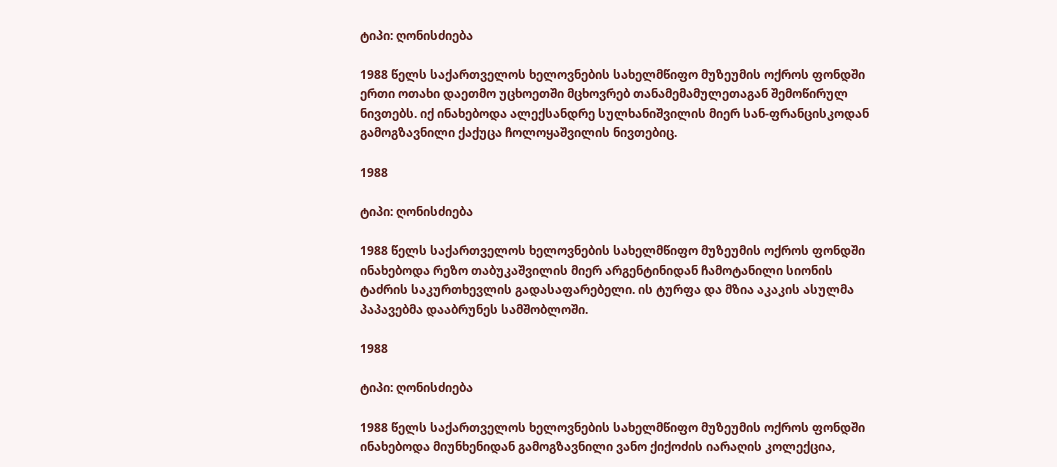ტიპი: ღონისძიება

1988 წელს საქართველოს ხელოვნების სახელმწიფო მუზეუმის ოქროს ფონდში ერთი ოთახი დაეთმო უცხოეთში მცხოვრებ თანამემამულეთაგან შემოწირულ ნივთებს. იქ ინახებოდა ალექსანდრე სულხანიშვილის მიერ სან-ფრანცისკოდან გამოგზავნილი ქაქუცა ჩოლოყაშვილის ნივთებიც.

1988

ტიპი: ღონისძიება

1988 წელს საქართველოს ხელოვნების სახელმწიფო მუზეუმის ოქროს ფონდში ინახებოდა რეზო თაბუკაშვილის მიერ არგენტინიდან ჩამოტანილი სიონის ტაძრის საკურთხევლის გადასაფარებელი. ის ტურფა და მზია აკაკის ასულმა პაპავებმა დააბრუნეს სამშობლოში.

1988

ტიპი: ღონისძიება

1988 წელს საქართველოს ხელოვნების სახელმწიფო მუზეუმის ოქროს ფონდში ინახებოდა მიუნხენიდან გამოგზავნილი ვანო ქიქოძის იარაღის კოლექცია,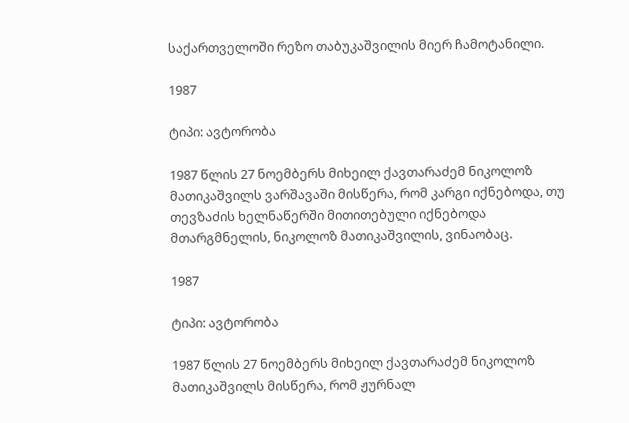საქართველოში რეზო თაბუკაშვილის მიერ ჩამოტანილი.

1987

ტიპი: ავტორობა

1987 წლის 27 ნოემბერს მიხეილ ქავთარაძემ ნიკოლოზ მათიკაშვილს ვარშავაში მისწერა, რომ კარგი იქნებოდა, თუ თევზაძის ხელნაწერში მითითებული იქნებოდა მთარგმნელის, ნიკოლოზ მათიკაშვილის, ვინაობაც.

1987

ტიპი: ავტორობა

1987 წლის 27 ნოემბერს მიხეილ ქავთარაძემ ნიკოლოზ მათიკაშვილს მისწერა, რომ ჟურნალ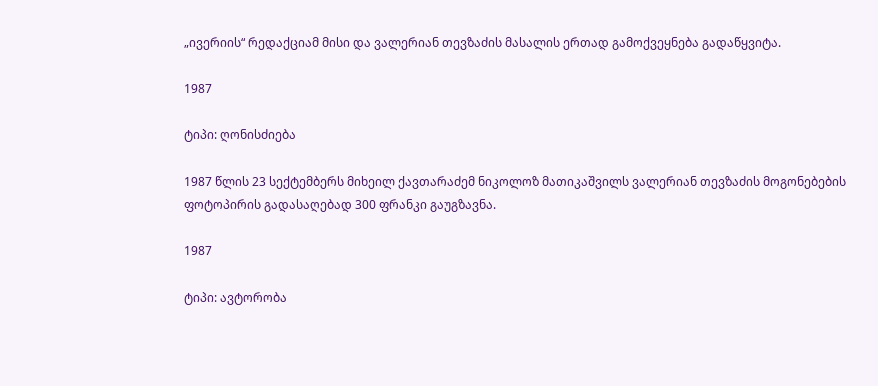„ივერიის“ რედაქციამ მისი და ვალერიან თევზაძის მასალის ერთად გამოქვეყნება გადაწყვიტა.

1987

ტიპი: ღონისძიება

1987 წლის 23 სექტემბერს მიხეილ ქავთარაძემ ნიკოლოზ მათიკაშვილს ვალერიან თევზაძის მოგონებების ფოტოპირის გადასაღებად 300 ფრანკი გაუგზავნა.

1987

ტიპი: ავტორობა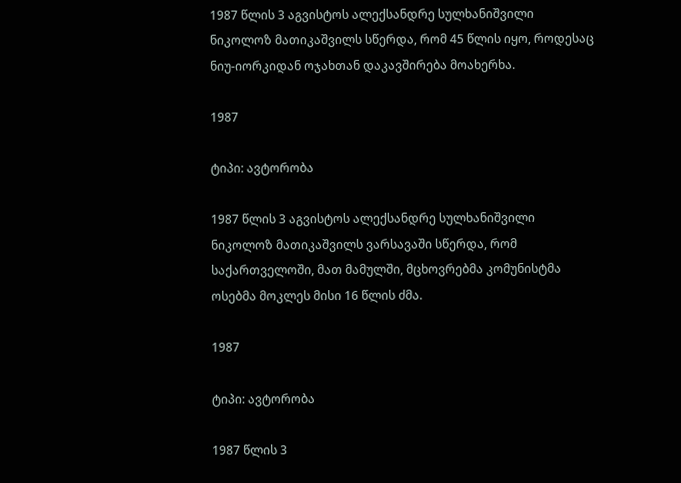1987 წლის 3 აგვისტოს ალექსანდრე სულხანიშვილი ნიკოლოზ მათიკაშვილს სწერდა, რომ 45 წლის იყო, როდესაც ნიუ-იორკიდან ოჯახთან დაკავშირება მოახერხა.

1987

ტიპი: ავტორობა

1987 წლის 3 აგვისტოს ალექსანდრე სულხანიშვილი ნიკოლოზ მათიკაშვილს ვარსავაში სწერდა, რომ საქართველოში, მათ მამულში, მცხოვრებმა კომუნისტმა ოსებმა მოკლეს მისი 16 წლის ძმა.

1987

ტიპი: ავტორობა

1987 წლის 3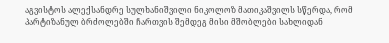აგვისტოს ალექსანდრე სულხანიშვილი ნიკოლოზ მათიკაშვილს სწერდა, რომ პარტიზანულ ბრძოლებში ჩართვის შემდეგ მისი მშობლები სახლიდან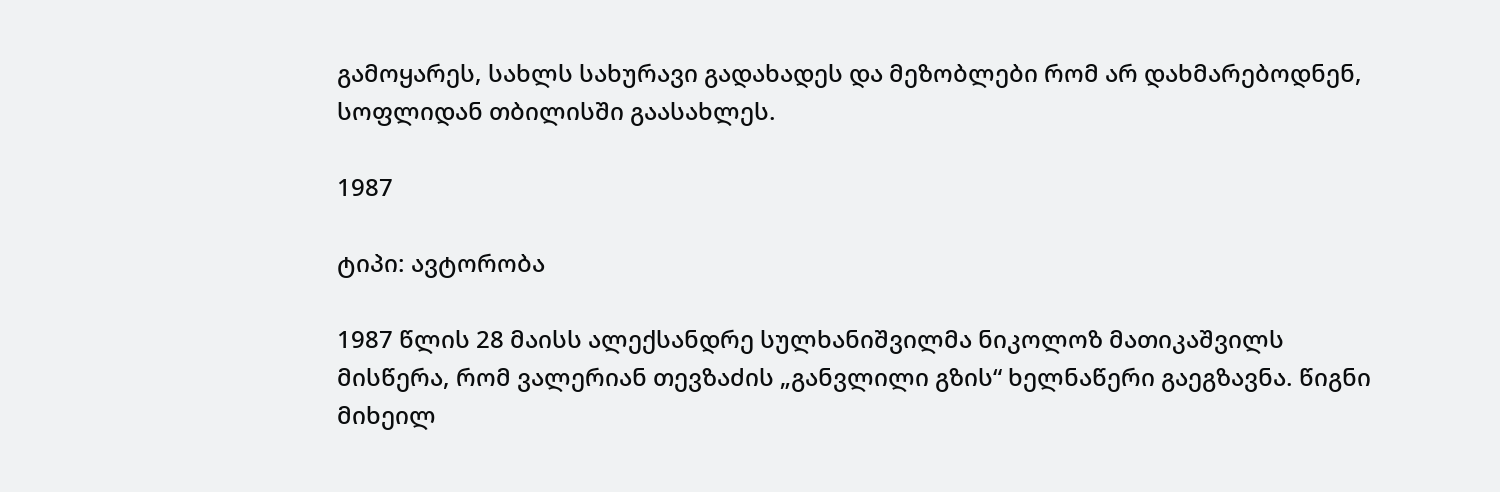გამოყარეს, სახლს სახურავი გადახადეს და მეზობლები რომ არ დახმარებოდნენ, სოფლიდან თბილისში გაასახლეს.

1987

ტიპი: ავტორობა

1987 წლის 28 მაისს ალექსანდრე სულხანიშვილმა ნიკოლოზ მათიკაშვილს მისწერა, რომ ვალერიან თევზაძის „განვლილი გზის“ ხელნაწერი გაეგზავნა. წიგნი მიხეილ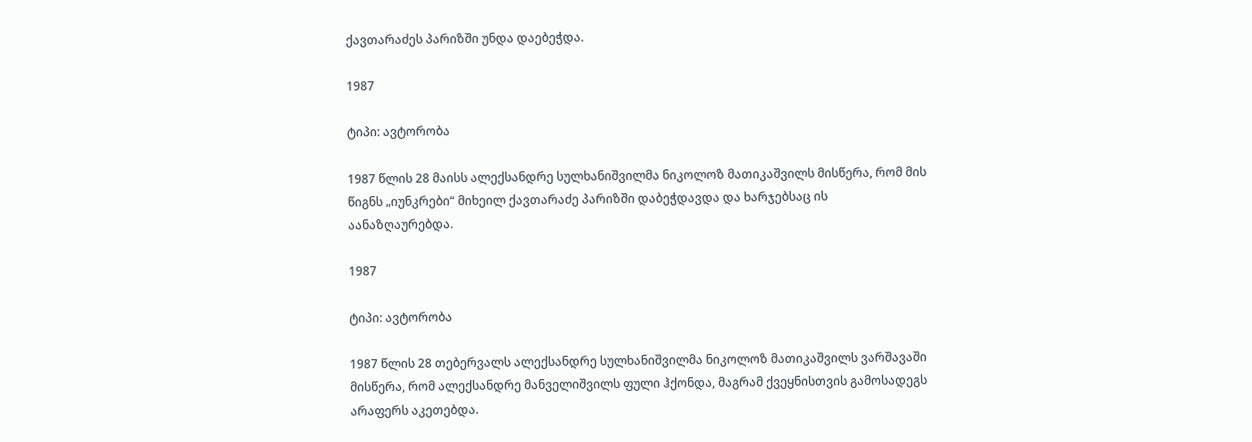ქავთარაძეს პარიზში უნდა დაებეჭდა.

1987

ტიპი: ავტორობა

1987 წლის 28 მაისს ალექსანდრე სულხანიშვილმა ნიკოლოზ მათიკაშვილს მისწერა, რომ მის წიგნს „იუნკრები“ მიხეილ ქავთარაძე პარიზში დაბეჭდავდა და ხარჯებსაც ის აანაზღაურებდა.

1987

ტიპი: ავტორობა

1987 წლის 28 თებერვალს ალექსანდრე სულხანიშვილმა ნიკოლოზ მათიკაშვილს ვარშავაში მისწერა, რომ ალექსანდრე მანველიშვილს ფული ჰქონდა, მაგრამ ქვეყნისთვის გამოსადეგს არაფერს აკეთებდა.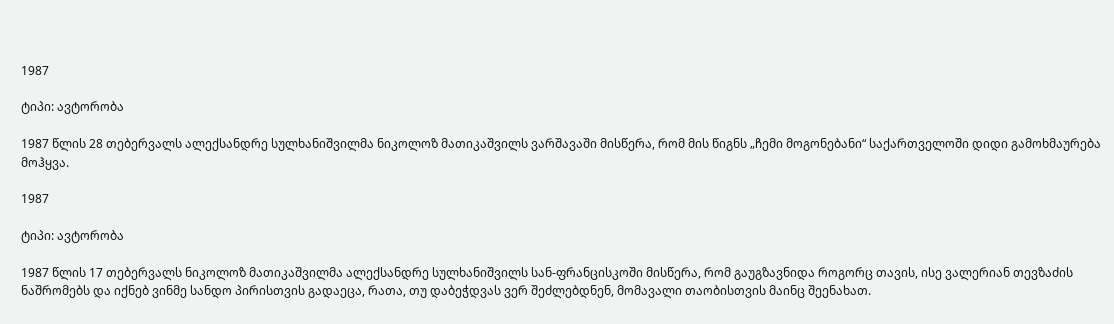1987

ტიპი: ავტორობა

1987 წლის 28 თებერვალს ალექსანდრე სულხანიშვილმა ნიკოლოზ მათიკაშვილს ვარშავაში მისწერა, რომ მის წიგნს „ჩემი მოგონებანი“ საქართველოში დიდი გამოხმაურება მოჰყვა.

1987

ტიპი: ავტორობა

1987 წლის 17 თებერვალს ნიკოლოზ მათიკაშვილმა ალექსანდრე სულხანიშვილს სან-ფრანცისკოში მისწერა, რომ გაუგზავნიდა როგორც თავის, ისე ვალერიან თევზაძის ნაშრომებს და იქნებ ვინმე სანდო პირისთვის გადაეცა, რათა, თუ დაბეჭდვას ვერ შეძლებდნენ, მომავალი თაობისთვის მაინც შეენახათ.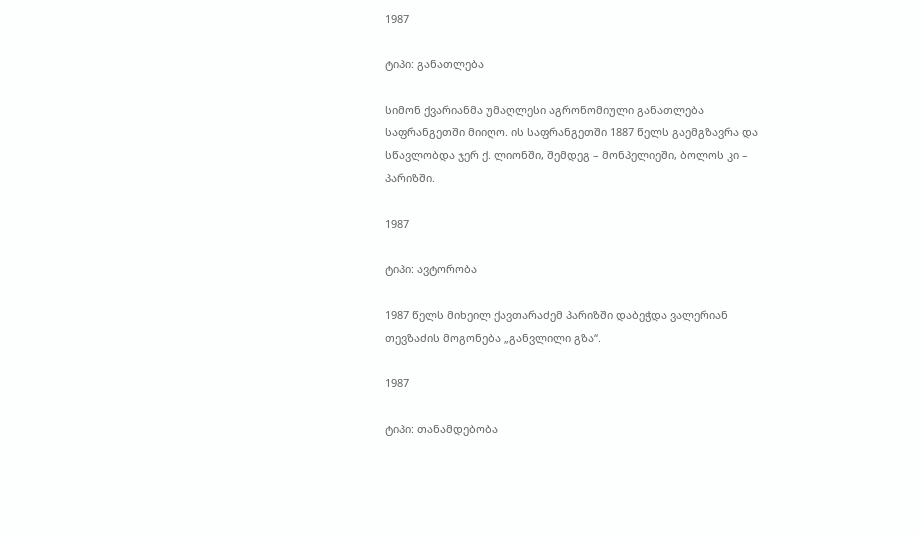1987

ტიპი: განათლება

სიმონ ქვარიანმა უმაღლესი აგრონომიული განათლება საფრანგეთში მიიღო. ის საფრანგეთში 1887 წელს გაემგზავრა და სწავლობდა ჯერ ქ. ლიონში, შემდეგ – მონპელიეში, ბოლოს კი – პარიზში.

1987

ტიპი: ავტორობა

1987 წელს მიხეილ ქავთარაძემ პარიზში დაბეჭდა ვალერიან თევზაძის მოგონება „განვლილი გზა“.

1987

ტიპი: თანამდებობა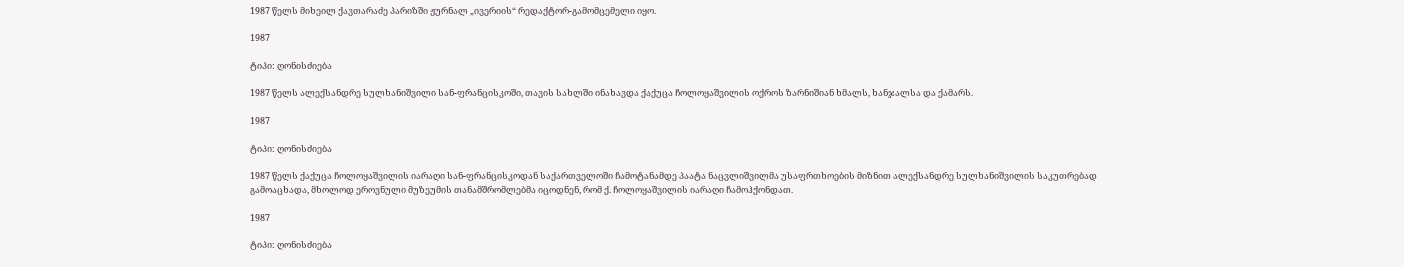1987 წელს მიხეილ ქავთარაძე პარიზში ჟურნალ „ივერიის“ რედაქტორ-გამომცემელი იყო.

1987

ტიპი: ღონისძიება

1987 წელს ალექსანდრე სულხანიშვილი სან-ფრანცისკოში, თავის სახლში ინახავდა ქაქუცა ჩოლოყაშვილის ოქროს ზარნიშიან ხმალს, ხანჯალსა და ქამარს.

1987

ტიპი: ღონისძიება

1987 წელს ქაქუცა ჩოლოყაშვილის იარაღი სან-ფრანცისკოდან საქართველოში ჩამოტანამდე პაატა ნაცვლიშვილმა უსაფრთხოების მიზნით ალექსანდრე სულხანიშვილის საკუთრებად გამოაცხადა, მხოლოდ ეროვნული მუზეუმის თანამშრომლებმა იცოდნენ, რომ ქ. ჩოლოყაშვილის იარაღი ჩამოჰქონდათ.

1987

ტიპი: ღონისძიება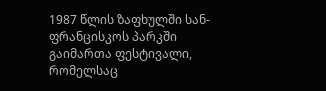1987 წლის ზაფხულში სან-ფრანცისკოს პარკში გაიმართა ფესტივალი, რომელსაც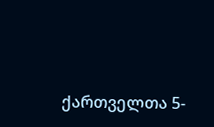ქართველთა 5-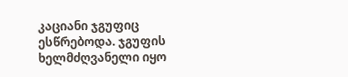კაციანი ჯგუფიც ესწრებოდა. ჯგუფის ხელმძღვანელი იყო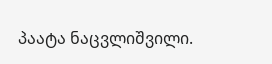პაატა ნაცვლიშვილი.